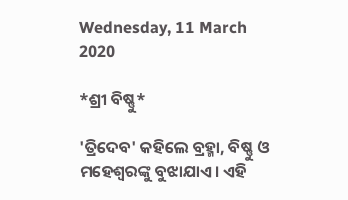Wednesday, 11 March 2020

*ଶ୍ରୀ ବିଷ୍ଣୁ*

'ତ୍ରିଦେବ' କହିଲେ ବ୍ରହ୍ମା, ବିଷ୍ଣୁ ଓ ମହେଶ୍ୱରଙ୍କୁ ବୁଝାଯାଏ। ଏହି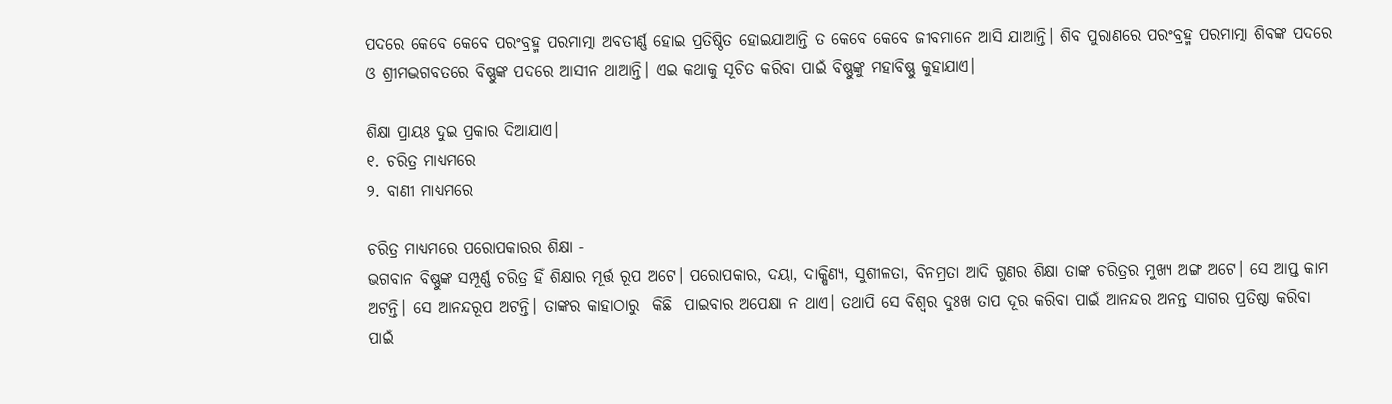ପଦରେ କେବେ କେବେ ପରଂବ୍ରହ୍ମ ପରମାତ୍ମା ଅବତୀର୍ଣ୍ଣ ହୋଇ ପ୍ରତିଷ୍ଠିତ ହୋଇଯାଆନ୍ତି ତ କେବେ କେବେ ଜୀବମାନେ ଆସି ଯାଆନ୍ତି। ଶିବ ପୁରାଣରେ ପରଂବ୍ରହ୍ମ ପରମାତ୍ମା ଶିବଙ୍କ ପଦରେ ଓ ଶ୍ରୀମଦ୍ଭଗବତରେ ବିଷ୍ଣୁଙ୍କ ପଦରେ ଆସୀନ ଥାଆନ୍ତି। ଏଇ କଥାକୁ ସୂଚିତ କରିବା ପାଇଁ ବିଷ୍ଣୁଙ୍କୁ ମହାବିଷ୍ଣୁ କୁହାଯାଏ।

ଶିକ୍ଷା ପ୍ରାୟଃ ଦୁଇ ପ୍ରକାର ଦିଆଯାଏ।
୧. ଚରିତ୍ର ମାଧ୍ୟମରେ
୨. ବାଣୀ ମାଧ୍ୟମରେ

ଚରିତ୍ର ମାଧ୍ୟମରେ ପରୋପକାରର ଶିକ୍ଷା -
ଭଗବାନ ବିଷ୍ଣୁଙ୍କ ସମ୍ପୂର୍ଣ୍ଣ ଚରିତ୍ର ହିଁ ଶିକ୍ଷାର ମୂର୍ତ୍ତ ରୂପ ଅଟେ। ପରୋପକାର, ଦୟା, ଦାକ୍ଷିଣ୍ୟ, ସୁଶୀଳତା, ବିନମ୍ରତା ଆଦି ଗୁଣର ଶିକ୍ଷା ତାଙ୍କ ଚରିତ୍ରର ମୁଖ୍ୟ ଅଙ୍ଗ ଅଟେ। ସେ ଆପ୍ତ କାମ ଅଟନ୍ତି। ସେ ଆନନ୍ଦରୂପ ଅଟନ୍ତି। ତାଙ୍କର କାହାଠାରୁ  କିଛି  ପାଇବାର ଅପେକ୍ଷା ନ ଥାଏ। ତଥାପି ସେ ବିଶ୍ୱର ଦୁଃଖ ତାପ ଦୂର କରିବା ପାଇଁ ଆନନ୍ଦର ଅନନ୍ତ ସାଗର ପ୍ରତିଷ୍ଠା କରିବା ପାଇଁ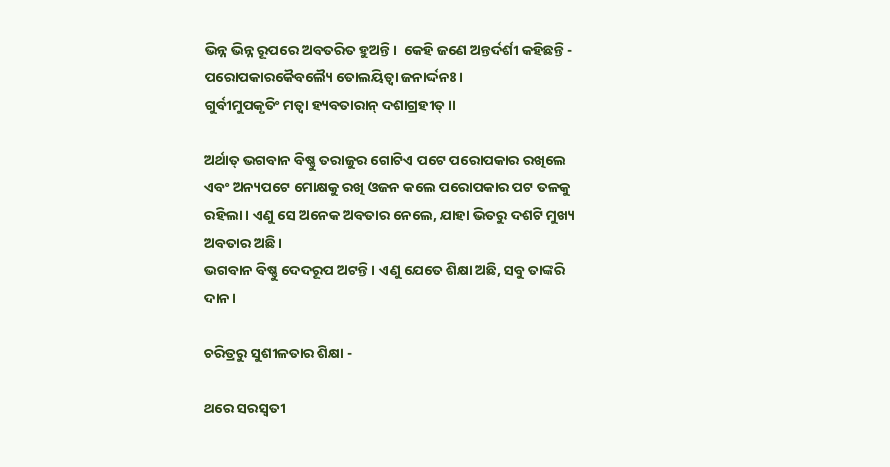ଭିନ୍ନ ଭିନ୍ନ ରୂପରେ ଅବତରିତ ହୁଅନ୍ତି।  କେହି ଜଣେ ଅନ୍ତର୍ଦର୍ଶୀ କହିଛନ୍ତି -
ପରୋପକାରକୈବଲ୍ୟୈ ତୋଲୟିତ୍ବା ଜନାର୍ଦ୍ଦନଃ।
ଗୁର୍ବୀମୁପକୃତିଂ ମତ୍ବା ହ୍ୟବତାରାନ୍ ଦଶାଗ୍ରହୀତ୍।।

ଅର୍ଥାତ୍ ଭଗବାନ ବିଷ୍ଣୁ ତରାଜୁର ଗୋଟିଏ ପଟେ ପରୋପକାର ରଖିଲେ ଏବଂ ଅନ୍ୟପଟେ ମୋକ୍ଷକୁ ରଖି ଓଜନ କଲେ ପରୋପକାର ପଟ ତଳକୁ ରହିଲା। ଏଣୁ ସେ ଅନେକ ଅବତାର ନେଲେ, ଯାହା ଭିତରୁ ଦଶଟି ମୁଖ୍ୟ ଅବତାର ଅଛି।
ଭଗବାନ ବିଷ୍ଣୁ ଦେଦରୂପ ଅଟନ୍ତି। ଏଣୁ ଯେତେ ଶିକ୍ଷା ଅଛି, ସବୁ ତାଙ୍କରି ଦାନ।

ଚରିତ୍ରରୁ ସୁଶୀଳତାର ଶିକ୍ଷା -

ଥରେ ସରସ୍ୱତୀ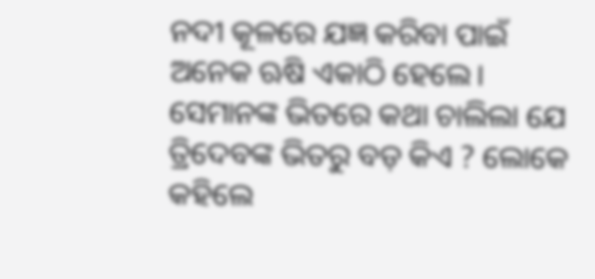ନଦୀ କୂଳରେ ଯଜ୍ଞ କରିବା ପାଇଁ ଅନେକ ଋଷି ଏକାଠି ହେଲେ। ସେମାନଙ୍କ ଭିତରେ କଥା ଚାଲିଲା ଯେ ତ୍ରିଦେବଙ୍କ ଭିତରୁ ବଡ଼ କିଏ ? ଲୋକେ କହିଲେ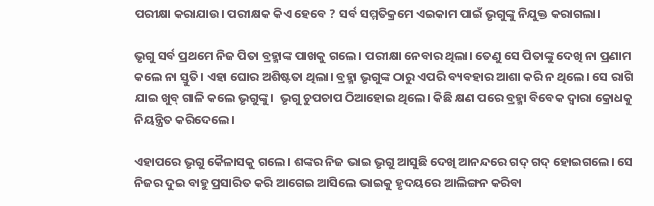ପରୀକ୍ଷା କରାଯାଉ। ପରୀକ୍ଷକ କିଏ ହେବେ ? ସର୍ବ ସମ୍ମତିକ୍ରମେ ଏଇକାମ ପାଇଁ ଭୃଗୁଙ୍କୁ ନିଯୁକ୍ତ କରାଗଲା।

ଭୃଗୁ ସର୍ବ ପ୍ରଥମେ ନିଜ ପିତା ବ୍ରହ୍ମାଙ୍କ ପାଖକୁ ଗଲେ। ପରୀକ୍ଷା ନେବାର ଥିଲା। ତେଣୁ ସେ ପିତାଙ୍କୁ ଦେଖି ନା ପ୍ରଣାମ କଲେ ନା ସ୍ତୁତି। ଏହା ଘୋର ଅଶିଷ୍ଟତା ଥିଲା। ବ୍ରହ୍ମା ଭୃଗୁଙ୍କ ଠାରୁ ଏପରି ବ୍ୟବହାର ଆଶା କରି ନ ଥିଲେ। ସେ ରାଗି ଯାଇ ଖୁବ୍ ଗାଳି କଲେ ଭୃଗୁଙ୍କୁ।  ଭୃଗୁ ଚୁପଚାପ ଠିଆହୋଇ ଥିଲେ। କିଛି କ୍ଷଣ ପରେ ବ୍ରହ୍ମା ବିବେକ ଦ୍ୱାରା କ୍ରୋଧକୁ ନିୟନ୍ତ୍ରିତ କରିଦେଲେ।

ଏହାପରେ ଭୃଗୁ କୈଳାସକୁ ଗଲେ। ଶଙ୍କର ନିଜ ଭାଇ ଭୃଗୁ ଆସୁଛି ଦେଖି ଆନନ୍ଦରେ ଗଦ୍ ଗଦ୍ ହୋଇଗଲେ। ସେ ନିଜର ଦୁଇ ବାହୁ ପ୍ରସାରିତ କରି ଆଗେଇ ଆସିଲେ ଭାଇକୁ ହୃଦୟରେ ଆଲିଙ୍ଗନ କରିବା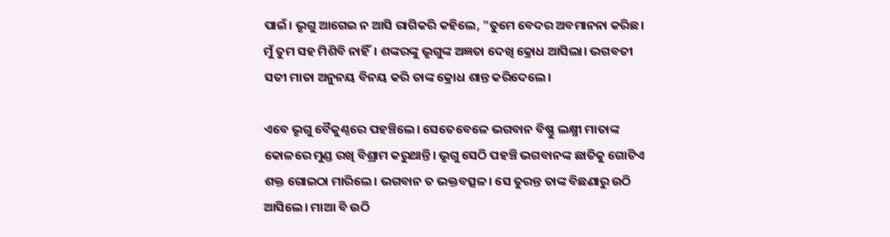ପାଇଁ। ଭୃଗୁ ଆଗେଇ ନ ଆସି ରାଗିକରି କହିଲେ, "ତୁମେ ବେଦର ଅବମାନନା କରିଛ। ମୁଁ ତୁମ ସହ ମିଶିବି ନାହିଁ। ଶଙ୍କରଙ୍କୁ ଭୃଗୁଙ୍କ ଅଜ୍ଞତା ଦେଖି କ୍ରୋଧ ଆସିଲା। ଭଗବତୀ ସତୀ ମାତା ଅନୁନୟ ବିନୟ କରି ତାଙ୍କ କ୍ରୋଧ ଶାନ୍ତ କରିଦେଲେ।

ଏବେ ଭୃଗୁ ବୈକୁଣ୍ଠରେ ପହଞ୍ଚିଲେ। ସେତେବେଳେ ଭଗବାନ ବିଷ୍ଣୁ ଲକ୍ଷ୍ମୀ ମାତାଙ୍କ କୋଳରେ ମୁଣ୍ଡ ରଖି ବିଶ୍ରାମ କରୁଥାନ୍ତି। ଭୃଗୁ ସେଠି ପହଞ୍ଚି ଭଗବାନଙ୍କ ଛାତିକୁ ଗୋଟିଏ ଶକ୍ତ ଗୋଇଠା ମାରିଲେ। ଭଗବାନ ତ ଭକ୍ତବତ୍ସଳ। ସେ ତୁରନ୍ତ ତାଙ୍କ ବିଛଣାରୁ ଉଠି ଆସିଲେ। ମାଆ ବି ଉଠି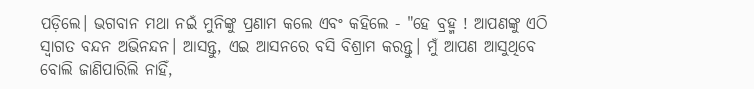ପଡ଼ିଲେ। ଭଗବାନ ମଥା ନଇଁ ମୁନିଙ୍କୁ ପ୍ରଣାମ କଲେ ଏବଂ କହିଲେ - "ହେ ବ୍ରହ୍ମ ! ଆପଣଙ୍କୁ ଏଠି ସ୍ୱାଗତ ବନ୍ଦନ ଅଭିନନ୍ଦନ। ଆସନ୍ତୁ, ଏଇ ଆସନରେ ବସି ବିଶ୍ରାମ କରନ୍ତୁ। ମୁଁ ଆପଣ ଆସୁଥିବେ ବୋଲି ଜାଣିପାରିଲି ନାହିଁ,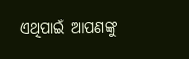ଏଥିପାଇଁ ଆପଣଙ୍କୁ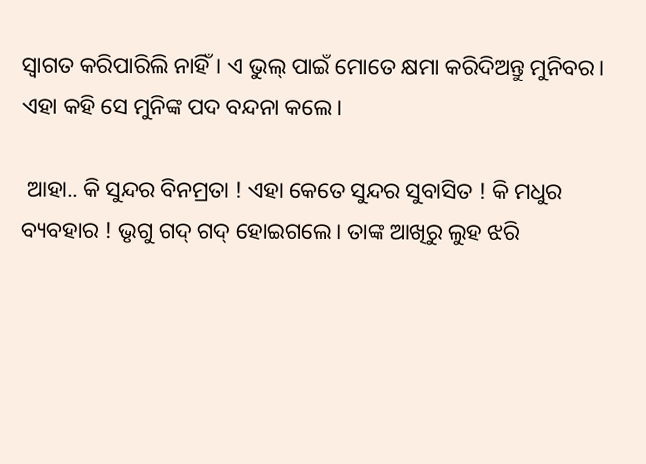ସ୍ୱାଗତ କରିପାରିଲି ନାହିଁ। ଏ ଭୁଲ୍ ପାଇଁ ମୋତେ କ୍ଷମା କରିଦିଅନ୍ତୁ ମୁନିବର। ଏହା କହି ସେ ମୁନିଙ୍କ ପଦ ବନ୍ଦନା କଲେ।

 ଆହା.. କି ସୁନ୍ଦର ବିନମ୍ରତା ! ଏହା କେତେ ସୁନ୍ଦର ସୁବାସିତ ! କି ମଧୁର ବ୍ୟବହାର ! ଭୃଗୁ ଗଦ୍ ଗଦ୍ ହୋଇଗଲେ। ତାଙ୍କ ଆଖିରୁ ଲୁହ ଝରି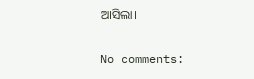ଆସିଲା।

No comments: